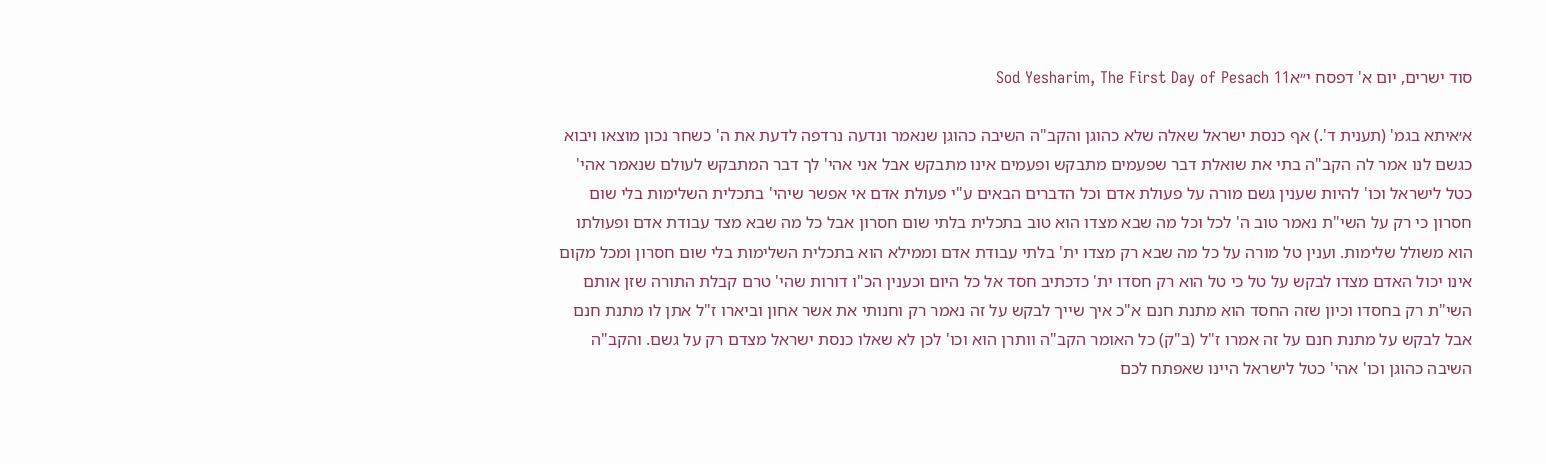סוד ישרים, יום א' דפסח י״אSod Yesharim, The First Day of Pesach 11

א׳איתא בגמ' (תענית ד'.) אף כנסת ישראל שאלה שלא כהוגן והקב"ה השיבה כהוגן שנאמר ונדעה נרדפה לדעת את ה' כשחר נכון מוצאו ויבוא כגשם לנו אמר לה הקב"ה בתי את שואלת דבר שפעמים מתבקש ופעמים אינו מתבקש אבל אני אהי' לך דבר המתבקש לעולם שנאמר אהי' כטל לישראל וכו' להיות שענין גשם מורה על פעולת אדם וכל הדברים הבאים ע"י פעולת אדם אי אפשר שיהי' בתכלית השלימות בלי שום חסרון כי רק על השי"ת נאמר טוב ה' לכל וכל מה שבא מצדו הוא טוב בתכלית בלתי שום חסרון אבל כל מה שבא מצד עבודת אדם ופעולתו הוא משולל שלימות. וענין טל מורה על כל מה שבא רק מצדו ית' בלתי עבודת אדם וממילא הוא בתכלית השלימות בלי שום חסרון ומכל מקום אינו יכול האדם מצדו לבקש על טל כי טל הוא רק חסדו ית' כדכתיב חסד אל כל היום וכענין הכ"ו דורות שהי' טרם קבלת התורה שזן אותם השי"ת רק בחסדו וכיון שזה החסד הוא מתנת חנם א"כ איך שייך לבקש על זה נאמר רק וחנותי את אשר אחון וביארו ז"ל אתן לו מתנת חנם אבל לבקש על מתנת חנם על זה אמרו ז"ל (ב"ק) כל האומר הקב"ה וותרן הוא וכו' לכן לא שאלו כנסת ישראל מצדם רק על גשם. והקב"ה השיבה כהוגן וכו' אהי' כטל לישראל היינו שאפתח לכם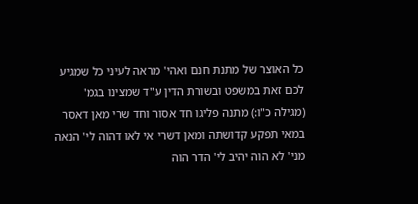כל האוצר של מתנת חנם ואהי' מראה לעיני כל שמגיע לכם זאת במשפט ובשורת הדין ע"ד שמצינו בגמ' (מגילה כ"ו:) מתנה פליגו חד אסור וחד שרי מאן דאסר במאי תפקע קדושתה ומאן דשרי אי לאו דהוה לי' הנאה מני' לא הוה יהיב לי' הדר הוה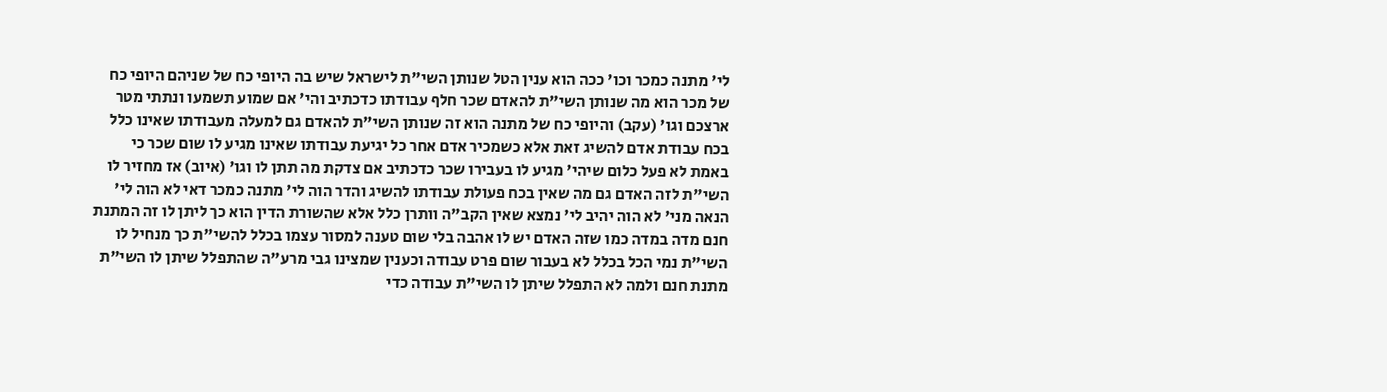לי' מתנה כמכר וכו' ככה הוא ענין הטל שנותן השי"ת לישראל שיש בה היופי כח של שניהם היופי כח של מכר הוא מה שנותן השי"ת להאדם שכר חלף עבודתו כדכתיב והי' אם שמוע תשמעו ונתתי מטר ארצכם וגו' (עקב) והיופי כח של מתנה הוא זה שנותן השי"ת להאדם גם למעלה מעבודתו שאינו כלל בכח עבודת אדם להשיג זאת אלא כשמכיר אדם אחר כל יגיעת עבודתו שאינו מגיע לו שום שכר כי באמת לא פעל כלום שיהי' מגיע לו בעבירו שכר כדכתיב אם צדקת מה תתן לו וגו' (איוב) אז מחזיר לו השי"ת לזה האדם גם מה שאין בכח פעולת עבודתו להשיג והדר הוה לי' מתנה כמכר דאי לא הוה לי' הנאה מני' לא הוה יהיב לי' נמצא שאין הקב"ה וותרן כלל אלא שהשורת הדין הוא כך ליתן לו זה המתנת חנם מדה במדה כמו שזה האדם יש לו אהבה בלי שום טענה למסור עצמו בכלל להשי"ת כך מנחיל לו השי"ת נמי הכל בכלל לא בעבור שום פרט עבודה וכענין שמצינו גבי מרע"ה שהתפלל שיתן לו השי"ת מתנת חנם ולמה לא התפלל שיתן לו השי"ת עבודה כדי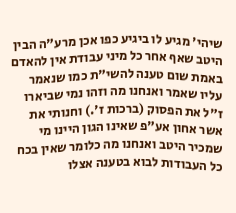שיהי' מגיע לו ביגיע כפו אכן מרע"ה הבין היטב שאף אחר כל מיני עבודת אין להאדם באמת שום טענה להשי"ת כמו שנאמר עליו שאמר ואנחנו מה וזהו נמי שביארו ז"ל את הפסוק (ברכות ז'.) וחנותי את אשר אחון אע"פ שאינו הגון היינו מי שמכיר היטב ואנחנו מה כלומר שאין בכח כל העבודות לבוא בטענה אצלו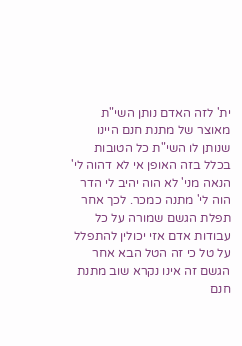ית' לזה האדם נותן השי"ת מאוצר של מתנת חנם היינו שנותן לו השי"ת כל הטובות בכלל בזה האופן אי לא דהוה לי' הנאה מני' לא הוה יהיב לי הדר הוה לי' מתנה כמכר. לכך אחר תפלת הגשם שמורה על כל עבודות אדם אזי יכולין להתפלל על טל כי זה הטל הבא אחר הגשם זה אינו נקרא שוב מתנת חנם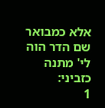אלא כמבואר שם הדר הוה לי' מתנה כזביני:
1